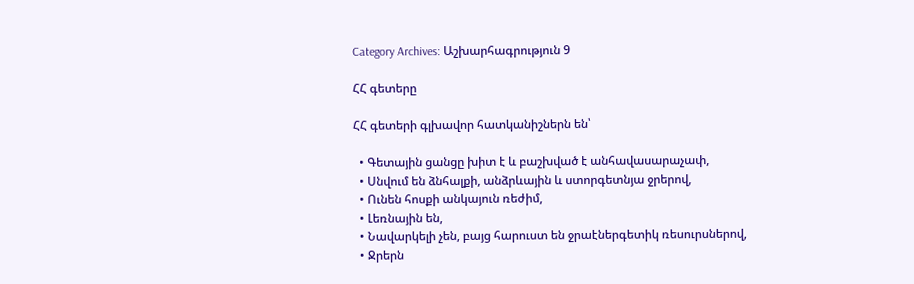Category Archives: Աշխարհագրություն 9

ՀՀ գետերը

ՀՀ գետերի գլխավոր հատկանիշներն են՝

  • Գետային ցանցը խիտ է և բաշխված է անհավասարաչափ,
  • Սնվում են ձնհալքի, անձրևային և ստորգետնյա ջրերով,
  • Ունեն հոսքի անկայուն ռեժիմ,
  • Լեռնային են,
  • Նավարկելի չեն, բայց հարուստ են ջրաէներգետիկ ռեսուրսներով,
  • Ջրերն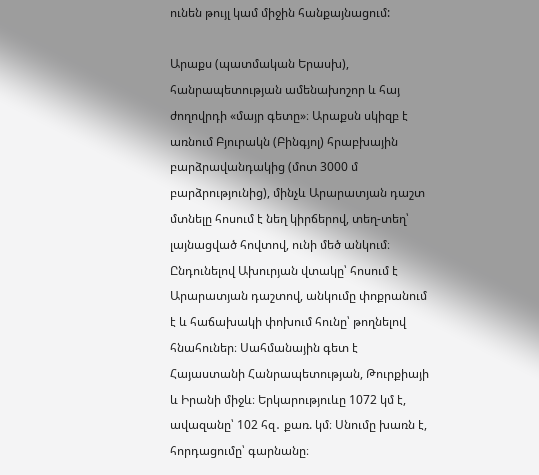ունեն թույլ կամ միջին հանքայնացում:

Արաքս (պատմական Երասխ), հանրապետության ամենախոշոր և հայ ժողովրդի «մայր գետը»։ Արաքսն սկիզբ է առնում Բյուրակն (Բինգյոլ) հրաբխային բարձրավանդակից (մոտ 3000 մ բարձրությունից), մինչև Արարատյան դաշտ մտնելը հոսում է նեղ կիրճերով, տեղ-տեղ՝ լայնացված հովտով, ունի մեծ անկում։ Ընդունելով Ախուրյան վտակը՝ հոսում է Արարատյան դաշտով, անկումը փոքրանում է և հաճախակի փոխում հունը՝ թողնելով հնահուներ։ Սահմանային գետ է Հայաստանի Հանրապետության, Թուրքիայի և Իրանի միջև։ Երկարություևը 1072 կմ է, ավազանը՝ 102 հզ․ քառ. կմ։ Սնումը խառն է, հորդացումը՝ գարնանը։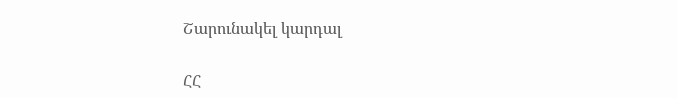Շարունակել կարդալ

ՀՀ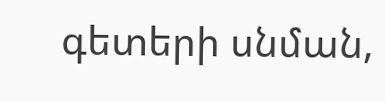գետերի սնման,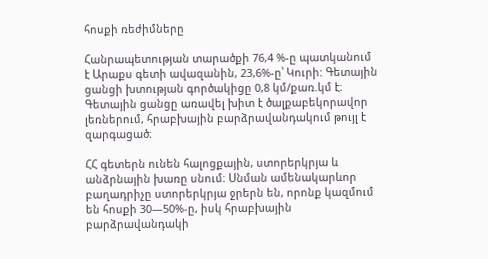հոսքի ռեժիմները

Հանրապետության տարածքի 76,4 %-ը պատկանում է Արաքս գետի ավազանին, 23,6%-ը՝ Կուրի: Գետային ցանցի խտության գործակիցը 0,8 կմ/քառ.կմ է։ Գետային ցանցը առավել խիտ է ծալքաբեկորավոր լեռներում, հրաբխային բարձրավանդակում թույլ է զարգացած։

ՀՀ գետերն ունեն հալոցքային, ստորերկրյա և անձրնային խառը սնում։ Սնման ամենակարևոր բաղադրիչը ստորերկրյա ջրերն են, որոնք կազմում են հոսքի 30—50%-ը, իսկ հրաբխային բարձրավանդակի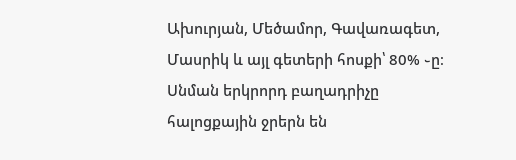Ախուրյան, Մեծամոր, Գավառագետ, Մասրիկ և այլ գետերի հոսքի՝ 80% ֊ը։ Սնման երկրորդ բաղադրիչը հալոցքային ջրերն են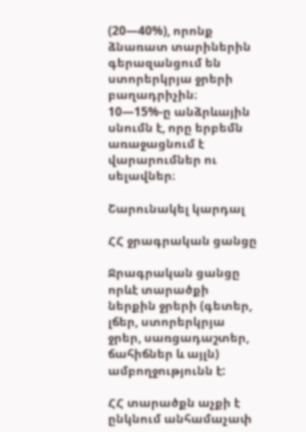(20—40%), որոնք ձնառատ տարիներին գերազանցում են ստորերկրյա ջրերի բաղադրիչին։ 10—15%-ը անձրևային սնումն է, որը երբեմն առաջացնում է վարարումներ ու սելավներ։

Շարունակել կարդալ

ՀՀ ջրագրական ցանցը

Ջրագրական ցանցը որևէ տարածքի ներքին ջրերի (գետեր, լճեր, ստորերկրյա ջրեր, սառցադաշտեր, ճահիճներ և այլն) ամբողջությունն է:

ՀՀ տարածքն աչքի է ընկնում անհամաչափ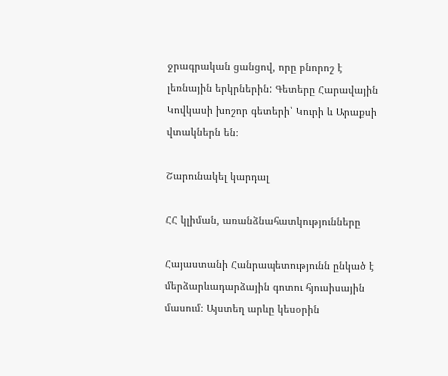ջրագրական ցանցով, որը բնորոշ է լեռնային երկրներին: Գետերը Հարավային Կովկասի խոշոր գետերի՝ Կուրի և Արաքսի վտակներն են։

Շարունակել կարդալ

ՀՀ կլիման, առանձնահատկությունները

Հայաստանի Հանրապետությունն ընկած է մերձարևադարձային գոտու հյուսիսային մասում։ Այստեղ արևը կեսօրին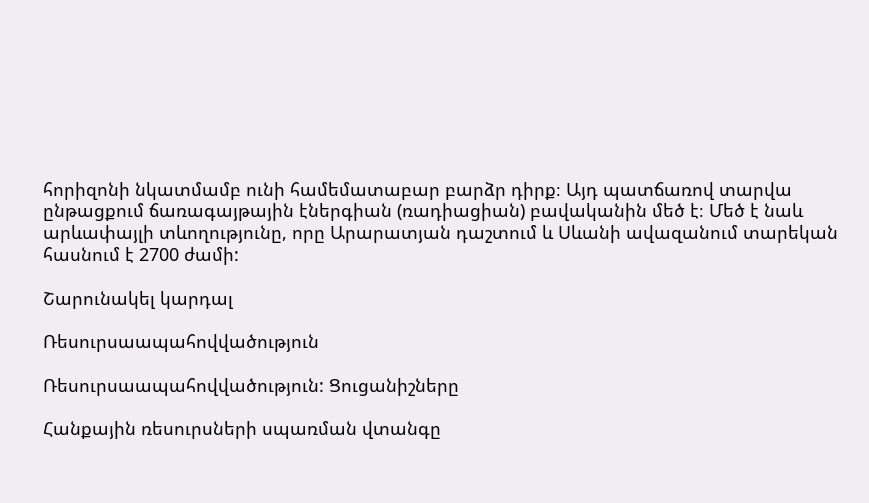հորիզոնի նկատմամբ ունի համեմատաբար բարձր դիրք։ Այդ պատճառով տարվա ընթացքում ճառագայթային էներգիան (ռադիացիան) բավականին մեծ է։ Մեծ է նաև արևափայլի տևողությունը, որը Արարատյան դաշտում և Սևանի ավազանում տարեկան հասնում է 2700 ժամի:

Շարունակել կարդալ

Ռեսուրսաապահովվածություն

Ռեսուրսաապահովվածություն: Ցուցանիշները

Հանքային ռեսուրսների սպառման վտանգը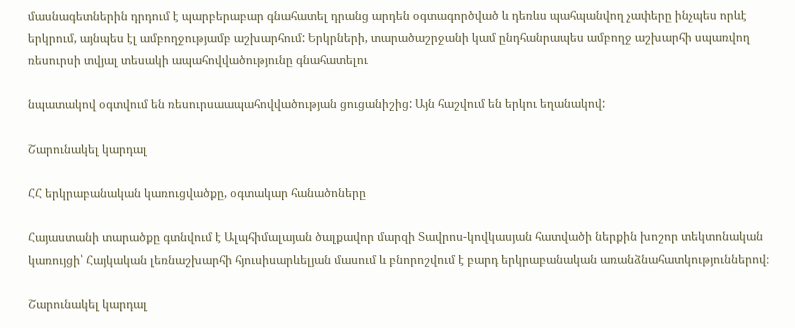մասնագետներին դրդում է պարբերաբար գնահատել դրանց արդեն օգտագործված և դեռևս պահպանվող չափերը ինչպես որևէ երկրում, այնպես էլ ամբողջությամբ աշխարհում: Երկրների, տարածաշրջանի կամ ընդհանրապես ամբողջ աշխարհի սպառվող ռեսուրսի տվյալ տեսակի ապահովվածությունը գնահատելու

նպատակով օգտվում են ռեսուրսաապահովվածության ցուցանիշից: Այն հաշվում են երկու եղանակով:

Շարունակել կարդալ

ՀՀ երկրաբանական կառուցվածքը, օգտակար հանածոները

Հայաստանի տարածքը գտնվում է Ալպհիմալայան ծալքավոր մարզի Տավրոս-կովկասյան հատվածի ներքին խոշոր տեկտոնական կառույցի՝ Հայկական լեռնաշխարհի հյուսիսարևելյան մասում և բնորոշվում է բարդ երկրաբանական առանձնահատկություններով։

Շարունակել կարդալ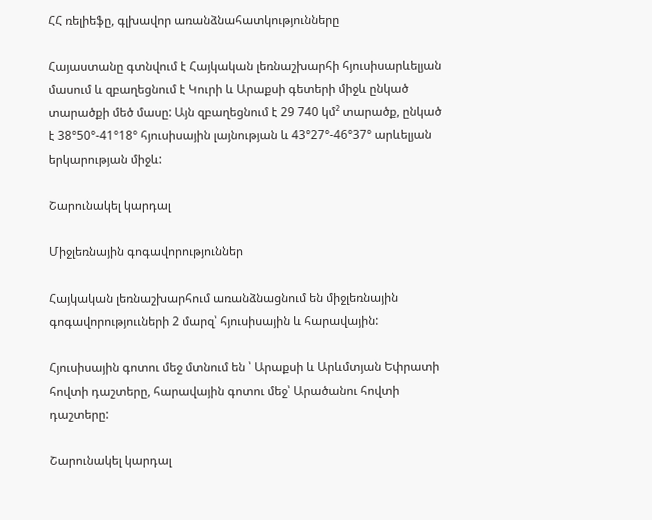ՀՀ ռելիեֆը, գլխավոր առանձնահատկությունները

Հայաստանը գտնվում է Հայկական լեռնաշխարհի հյուսիսարևելյան մասում և զբաղեցնում է Կուրի և Արաքսի գետերի միջև ընկած տարածքի մեծ մասը: Այն զբաղեցնում է 29 740 կմ² տարածք, ընկած է 38°50°-41°18° հյուսիսային լայնության և 43°27°-46°37° արևելյան երկարության միջև:

Շարունակել կարդալ

Միջլեռնային գոգավորություններ

Հայկական լեռնաշխարհում առանձնացնում են միջլեռնային գոգավորություւների 2 մարզ՝ հյուսիսային և հարավային:

Հյուսիսային գոտու մեջ մտնում են ՝ Արաքսի և Արևմտյան Եփրատի հովտի դաշտերը, հարավային գոտու մեջ՝ Արածանու հովտի դաշտերը:

Շարունակել կարդալ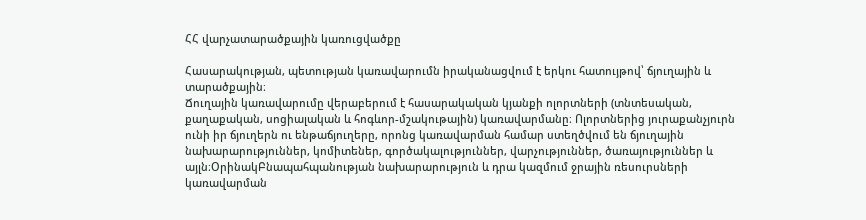ՀՀ վարչատարածքային կառուցվածքը

Հասարակության, պետության կառավարումն իրականացվում է երկու հատույթով՝ ճյուղային և տարածքային։
Ճուղային կառավարումը վերաբերում է հասարակական կյանքի ոլորտների (տնտեսական, քաղաքական, սոցիալական և հոգևոր-մշակութային) կառավարմանը։ Ոլորտներից յուրաքանչյուրն ունի իր ճյուղերն ու ենթաճյուղերը, որոնց կառավարման համար ստեղծվում են ճյուղային նախարարություններ, կոմիտեներ, գործակալություններ, վարչություններ, ծառայություններ և այլն։ՕրինակԲնապահպանության նախարարություն և դրա կազմում ջրային ռեսուրսների կառավարման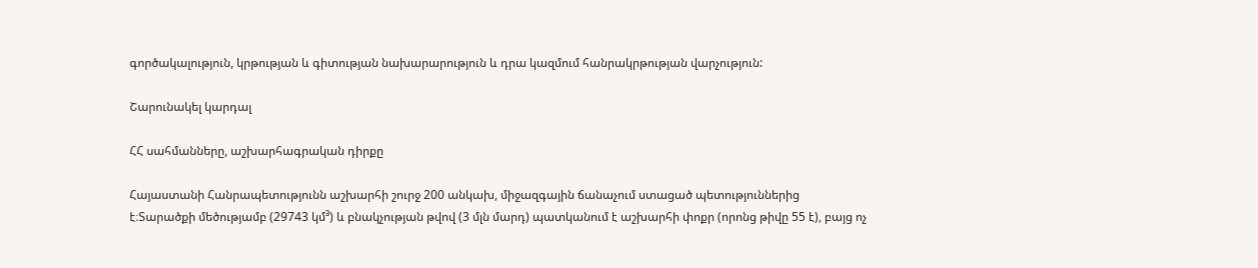գործակալություն, կրթության և գիտության նախարարություն և դրա կազմում հանրակրթության վարչություն:

Շարունակել կարդալ

ՀՀ սահմանները, աշխարհագրական դիրքը

Հայաստանի Հանրապետությունն աշխարհի շուրջ 200 անկախ, միջազգային ճանաչում ստացած պետություններից է։Տարածքի մեծությամբ (29743 կմ³) և բնակչության թվով (3 մլն մարդ) պատկանում է աշխարհի փոքր (որոնց թիվը 55 է), բայց ոչ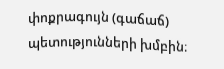փոքրագույն (գաճաճ) պետությունների խմբին։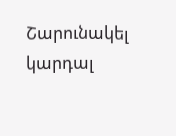Շարունակել կարդալ